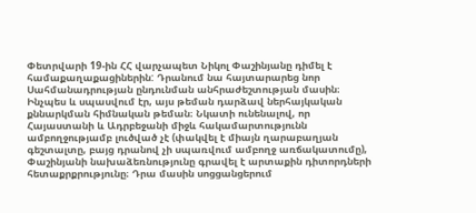Փետրվարի 19-ին ՀՀ վարչապետ Նիկոլ Փաշինյանը դիմել է համաքաղաքացիներին: Դրանում նա հայտարարեց նոր Սահմանադրության ընդունման անհրաժեշտության մասին։ Ինչպես և սպասվում էր, այս թեման դարձավ ներհայկական քննարկման հիմնական թեման։ Նկատի ունենալով, որ Հայաստանի և Ադրբեջանի միջև հակամարտությունն ամբողջությամբ լուծված չէ (փակվել է միայն ղարաբաղյան գեշտալտը, բայց դրանով չի սպառվում ամբողջ առճակատումը), Փաշինյանի նախաձեռնությունը գրավել է արտաքին դիտորդների հետաքրքրությունը։ Դրա մասին սոցցանցերում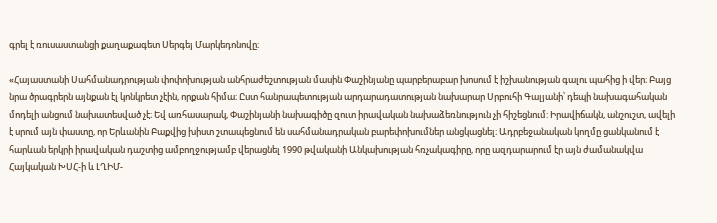գրել է ռուսաստանցի քաղաքագետ Սերգեյ Մարկեդոնովը։

«Հայաստանի Սահմանադրության փոփոխության անհրաժեշտության մասին Փաշինյանը պարբերաբար խոսում է իշխանության գալու պահից ի վեր։ Բայց նրա ծրագրերն այնքան էլ կոնկրետ չէին, որքան հիմա։ Ըստ հանրապետության արդարադատության նախարար Սրբուհի Գալյանի՝ դեպի նախագահական մոդելի անցում նախատեսված չէ։ Եվ առհասարակ, Փաշինյանի նախագիծը զուտ իրավական նախաձեռնություն չի հիշեցնում: Իրավիճակն, անշուշտ, ավելի է սրում այն փաստը, որ Երևանին Բաքվից խիստ շտապեցնում են սահմանադրական բարեփոխումներ անցկացնել։ Ադրբեջանական կողմը ցանկանում է հարևան երկրի իրավական դաշտից ամբողջությամբ վերացնել 1990 թվականի Անկախության հռչակագիրը, որը ազդարարում էր այն ժամանակվա Հայկական ԽՍՀ-ի և ԼՂԻՄ-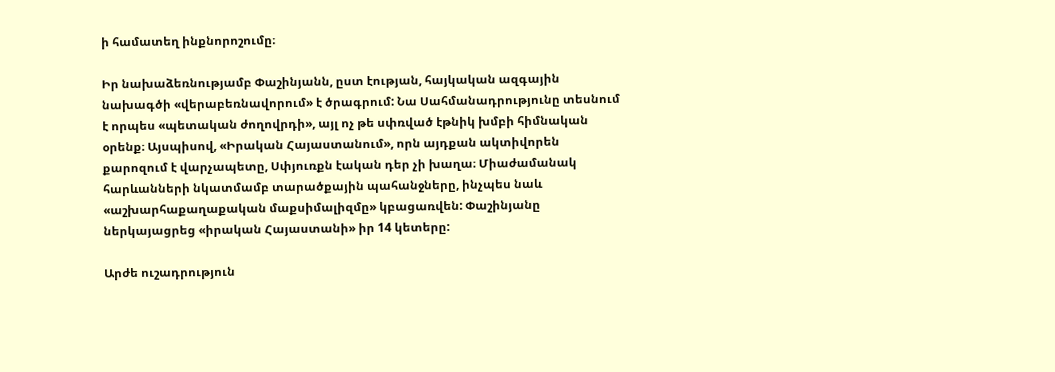ի համատեղ ինքնորոշումը։

Իր նախաձեռնությամբ Փաշինյանն, ըստ էության, հայկական ազգային նախագծի «վերաբեռնավորում» է ծրագրում: Նա Սահմանադրությունը տեսնում է որպես «պետական ժողովրդի», այլ ոչ թե սփռված էթնիկ խմբի հիմնական օրենք։ Այսպիսով, «Իրական Հայաստանում», որն այդքան ակտիվորեն քարոզում է վարչապետը, Սփյուռքն էական դեր չի խաղա։ Միաժամանակ հարևանների նկատմամբ տարածքային պահանջները, ինչպես նաև «աշխարհաքաղաքական մաքսիմալիզմը» կբացառվեն: Փաշինյանը ներկայացրեց «իրական Հայաստանի» իր 14 կետերը:

Արժե ուշադրություն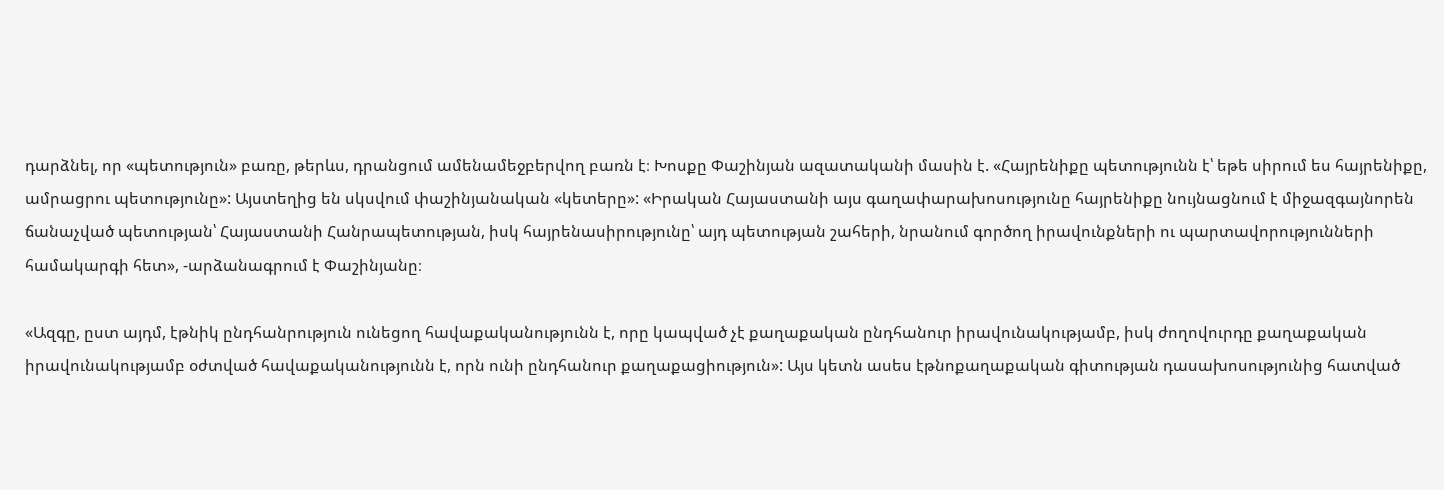դարձնել, որ «պետություն» բառը, թերևս, դրանցում ամենամեջբերվող բառն է։ Խոսքը Փաշինյան ազատականի մասին է. «Հայրենիքը պետությունն է՝ եթե սիրում ես հայրենիքը, ամրացրու պետությունը»: Այստեղից են սկսվում փաշինյանական «կետերը»: «Իրական Հայաստանի այս գաղափարախոսությունը հայրենիքը նույնացնում է միջազգայնորեն ճանաչված պետության՝ Հայաստանի Հանրապետության, իսկ հայրենասիրությունը՝ այդ պետության շահերի, նրանում գործող իրավունքների ու պարտավորությունների համակարգի հետ», -արձանագրում է Փաշինյանը։

«Ազգը, ըստ այդմ, էթնիկ ընդհանրություն ունեցող հավաքականությունն է, որը կապված չէ քաղաքական ընդհանուր իրավունակությամբ, իսկ ժողովուրդը քաղաքական իրավունակությամբ օժտված հավաքականությունն է, որն ունի ընդհանուր քաղաքացիություն»: Այս կետն ասես էթնոքաղաքական գիտության դասախոսությունից հատված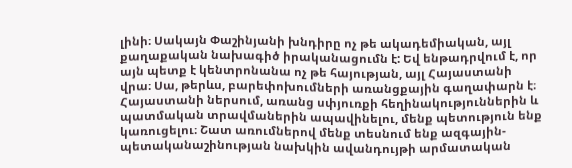լինի։ Սակայն Փաշինյանի խնդիրը ոչ թե ակադեմիական, այլ քաղաքական նախագիծ իրականացումն է: Եվ ենթադրվում է, որ այն պետք է կենտրոնանա ոչ թե հայության, այլ Հայաստանի վրա։ Սա, թերևս, բարեփոխումների առանցքային գաղափարն է։ Հայաստանի ներսում, առանց սփյուռքի հեղինակություններին և պատմական տրավմաներին ապավինելու, մենք պետություն ենք կառուցելու։ Շատ առումներով մենք տեսնում ենք ազգային-պետականաշինության նախկին ավանդույթի արմատական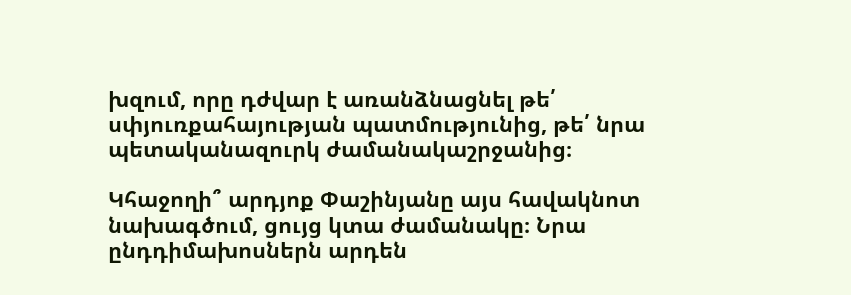խզում, որը դժվար է առանձնացնել թե՛ սփյուռքահայության պատմությունից, թե՛ նրա պետականազուրկ ժամանակաշրջանից։

Կհաջողի՞ արդյոք Փաշինյանը այս հավակնոտ նախագծում, ցույց կտա ժամանակը։ Նրա ընդդիմախոսներն արդեն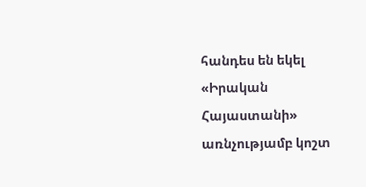հանդես են եկել «Իրական Հայաստանի» առնչությամբ կոշտ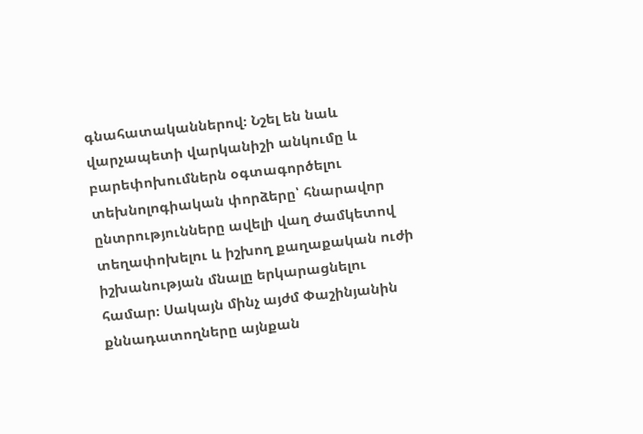գնահատականներով։ Նշել են նաև վարչապետի վարկանիշի անկումը և բարեփոխումներն օգտագործելու տեխնոլոգիական փորձերը՝ հնարավոր ընտրությունները ավելի վաղ ժամկետով տեղափոխելու և իշխող քաղաքական ուժի իշխանության մնալը երկարացնելու համար։ Սակայն մինչ այժմ Փաշինյանին քննադատողները այնքան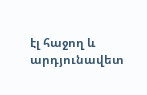էլ հաջող և արդյունավետ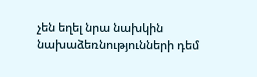չեն եղել նրա նախկին նախաձեռնությունների դեմ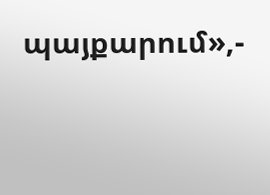պայքարում»,-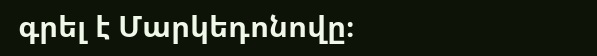գրել է Մարկեդոնովը։